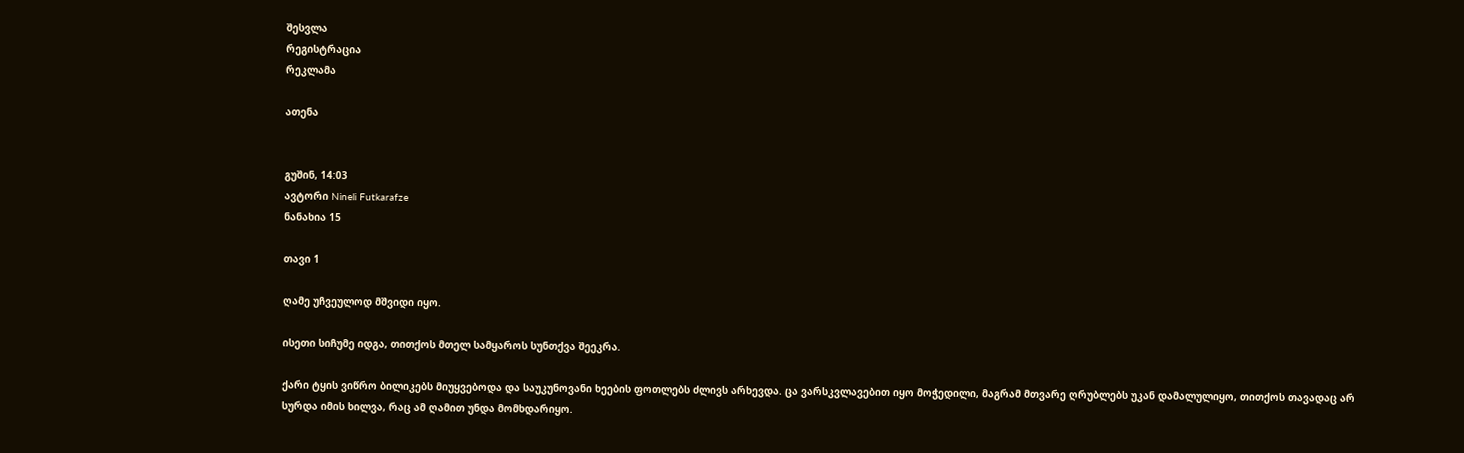შესვლა
რეგისტრაცია
რეკლამა

ათენა


გუშინ, 14:03
ავტორი Nineli Futkarafze
ნანახია 15

თავი 1

ღამე უჩვეულოდ მშვიდი იყო.

ისეთი სიჩუმე იდგა, თითქოს მთელ სამყაროს სუნთქვა შეეკრა.

ქარი ტყის ვიწრო ბილიკებს მიუყვებოდა და საუკუნოვანი ხეების ფოთლებს ძლივს არხევდა. ცა ვარსკვლავებით იყო მოჭედილი, მაგრამ მთვარე ღრუბლებს უკან დამალულიყო, თითქოს თავადაც არ სურდა იმის ხილვა, რაც ამ ღამით უნდა მომხდარიყო.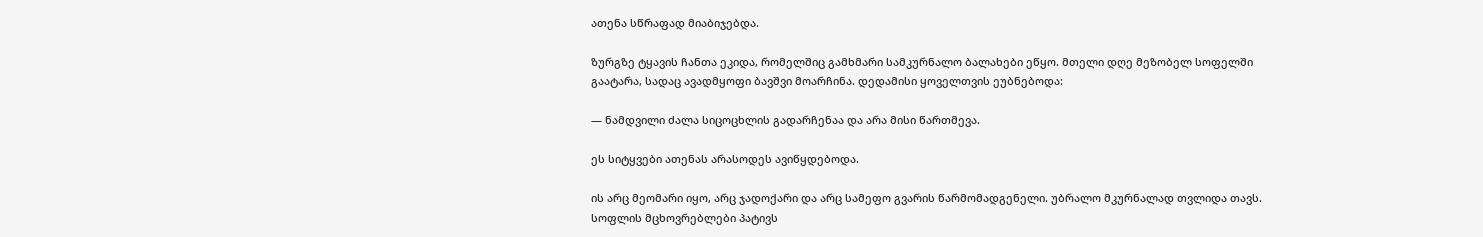ათენა სწრაფად მიაბიჯებდა.

ზურგზე ტყავის ჩანთა ეკიდა, რომელშიც გამხმარი სამკურნალო ბალახები ეწყო. მთელი დღე მეზობელ სოფელში გაატარა, სადაც ავადმყოფი ბავშვი მოარჩინა. დედამისი ყოველთვის ეუბნებოდა:

— ნამდვილი ძალა სიცოცხლის გადარჩენაა და არა მისი წართმევა.

ეს სიტყვები ათენას არასოდეს ავიწყდებოდა.

ის არც მეომარი იყო, არც ჯადოქარი და არც სამეფო გვარის წარმომადგენელი. უბრალო მკურნალად თვლიდა თავს. სოფლის მცხოვრებლები პატივს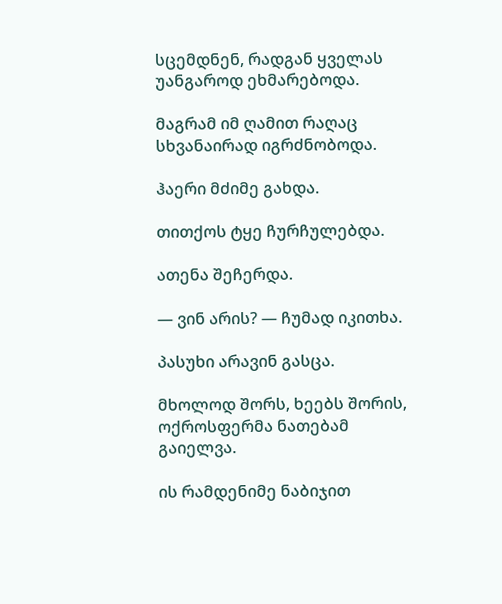სცემდნენ, რადგან ყველას უანგაროდ ეხმარებოდა.

მაგრამ იმ ღამით რაღაც სხვანაირად იგრძნობოდა.

ჰაერი მძიმე გახდა.

თითქოს ტყე ჩურჩულებდა.

ათენა შეჩერდა.

— ვინ არის? — ჩუმად იკითხა.

პასუხი არავინ გასცა.

მხოლოდ შორს, ხეებს შორის, ოქროსფერმა ნათებამ გაიელვა.

ის რამდენიმე ნაბიჯით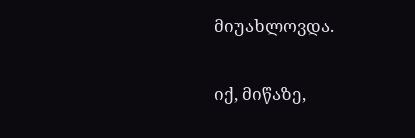მიუახლოვდა.

იქ, მიწაზე,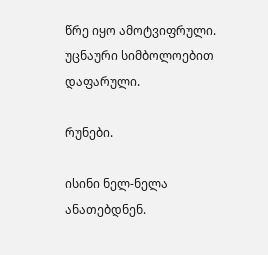წრე იყო ამოტვიფრული. უცნაური სიმბოლოებით დაფარული.

რუნები.

ისინი ნელ-ნელა ანათებდნენ.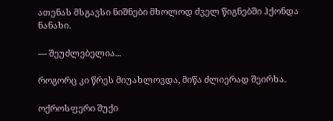ათენას მსგავსი ნიშნები მხოლოდ ძველ წიგნებში ჰქონდა ნანახი.

— შეუძლებელია...

როგორც კი წრეს მიუახლოვდა, მიწა ძლიერად შეირხა.

ოქროსფერი შუქი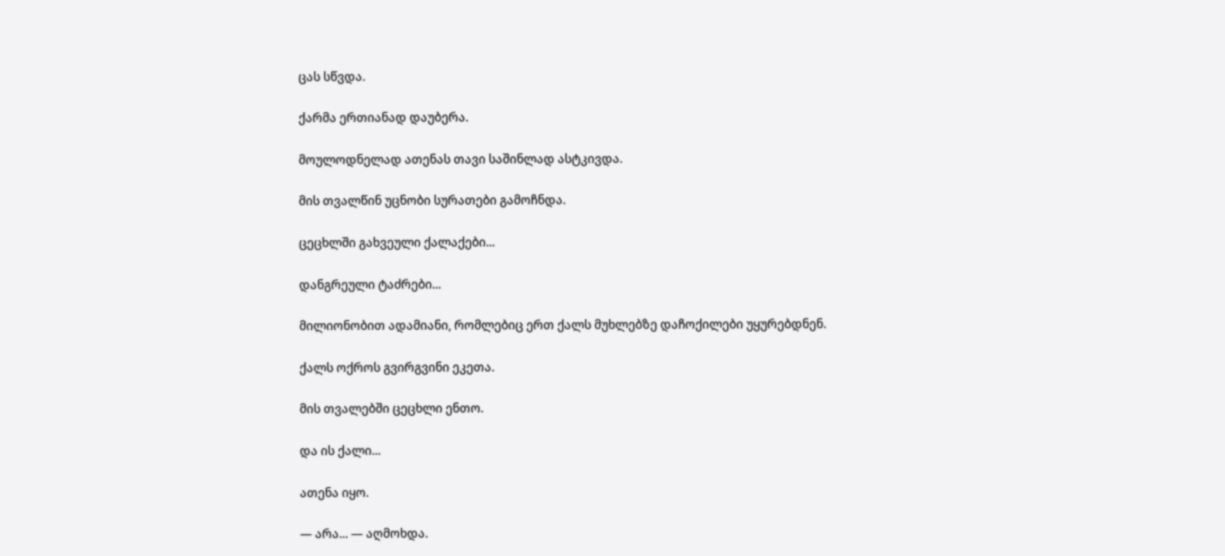ცას სწვდა.

ქარმა ერთიანად დაუბერა.

მოულოდნელად ათენას თავი საშინლად ასტკივდა.

მის თვალწინ უცნობი სურათები გამოჩნდა.

ცეცხლში გახვეული ქალაქები...

დანგრეული ტაძრები...

მილიონობით ადამიანი, რომლებიც ერთ ქალს მუხლებზე დაჩოქილები უყურებდნენ.

ქალს ოქროს გვირგვინი ეკეთა.

მის თვალებში ცეცხლი ენთო.

და ის ქალი...

ათენა იყო.

— არა... — აღმოხდა.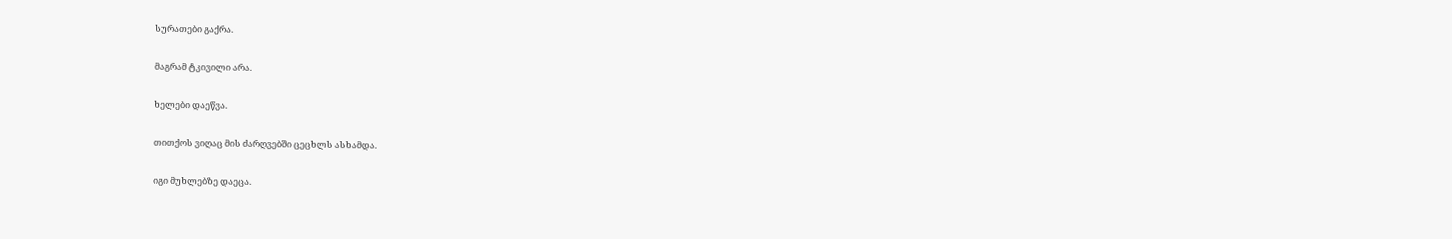სურათები გაქრა.

მაგრამ ტკივილი არა.

ხელები დაეწვა.

თითქოს ვიღაც მის ძარღვებში ცეცხლს ასხამდა.

იგი მუხლებზე დაეცა.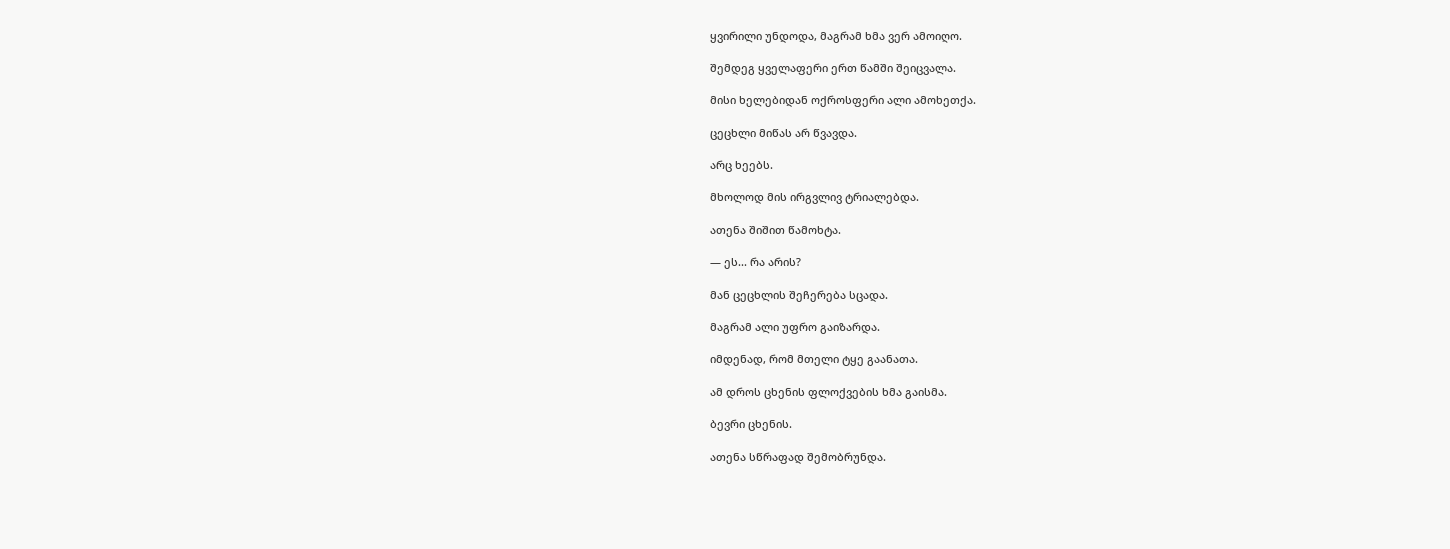ყვირილი უნდოდა, მაგრამ ხმა ვერ ამოიღო.

შემდეგ ყველაფერი ერთ წამში შეიცვალა.

მისი ხელებიდან ოქროსფერი ალი ამოხეთქა.

ცეცხლი მიწას არ წვავდა.

არც ხეებს.

მხოლოდ მის ირგვლივ ტრიალებდა.

ათენა შიშით წამოხტა.

— ეს... რა არის?

მან ცეცხლის შეჩერება სცადა.

მაგრამ ალი უფრო გაიზარდა.

იმდენად, რომ მთელი ტყე გაანათა.

ამ დროს ცხენის ფლოქვების ხმა გაისმა.

ბევრი ცხენის.

ათენა სწრაფად შემობრუნდა.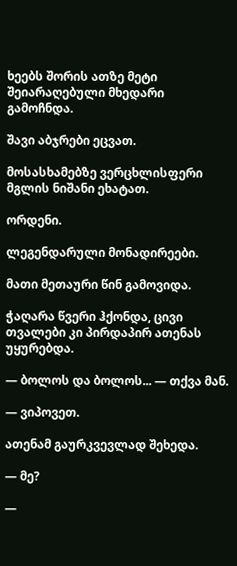ხეებს შორის ათზე მეტი შეიარაღებული მხედარი გამოჩნდა.

შავი აბჯრები ეცვათ.

მოსასხამებზე ვერცხლისფერი მგლის ნიშანი ეხატათ.

ორდენი.

ლეგენდარული მონადირეები.

მათი მეთაური წინ გამოვიდა.

ჭაღარა წვერი ჰქონდა, ცივი თვალები კი პირდაპირ ათენას უყურებდა.

— ბოლოს და ბოლოს... — თქვა მან.

— ვიპოვეთ.

ათენამ გაურკვევლად შეხედა.

— მე?

—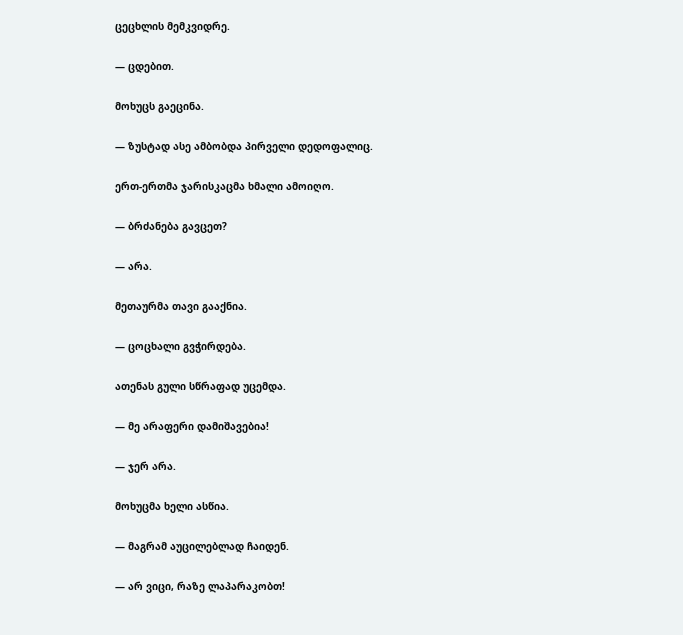ცეცხლის მემკვიდრე.

— ცდებით.

მოხუცს გაეცინა.

— ზუსტად ასე ამბობდა პირველი დედოფალიც.

ერთ-ერთმა ჯარისკაცმა ხმალი ამოიღო.

— ბრძანება გავცეთ?

— არა.

მეთაურმა თავი გააქნია.

— ცოცხალი გვჭირდება.

ათენას გული სწრაფად უცემდა.

— მე არაფერი დამიშავებია!

— ჯერ არა.

მოხუცმა ხელი ასწია.

— მაგრამ აუცილებლად ჩაიდენ.

— არ ვიცი, რაზე ლაპარაკობთ!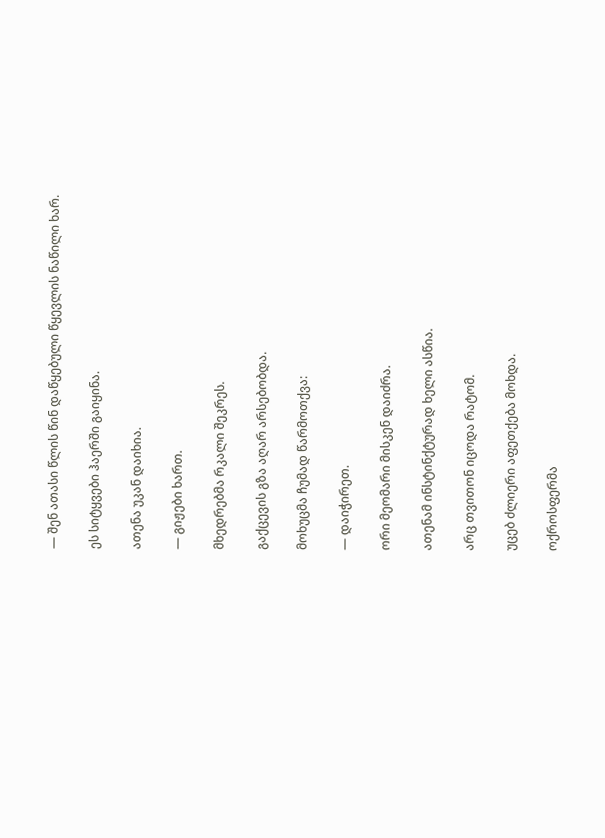— შენ ათასი წლის წინ დაწყებული წყევლის ნაწილი ხარ.

ეს სიტყვები ჰაერში გაიყინა.

ათენა უკან დაიხია.

— გიჟები ხართ.

მხედრებმა რკალი შეკრეს.

გაქცევის გზა აღარ არსებობდა.

მოხუცმა ჩუმად წარმოთქვა:

— დაიჭირეთ.

ორი მეომარი მისკენ დაიძრა.

ათენამ ინსტინქტურად ხელი ასწია.

არც თვითონ იცოდა რატომ.

უცებ ძლიერი აფეთქება მოხდა.

ოქროსფერმა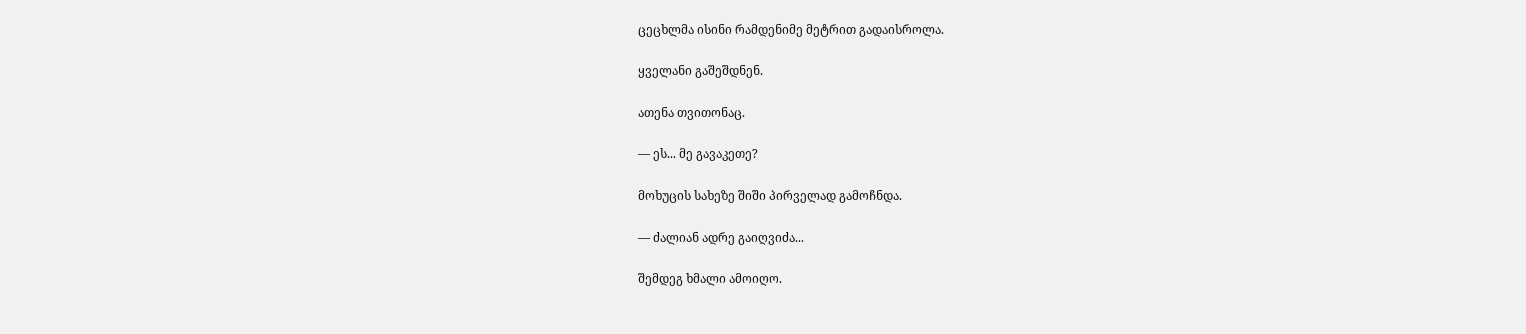ცეცხლმა ისინი რამდენიმე მეტრით გადაისროლა.

ყველანი გაშეშდნენ.

ათენა თვითონაც.

— ეს... მე გავაკეთე?

მოხუცის სახეზე შიში პირველად გამოჩნდა.

— ძალიან ადრე გაიღვიძა...

შემდეგ ხმალი ამოიღო.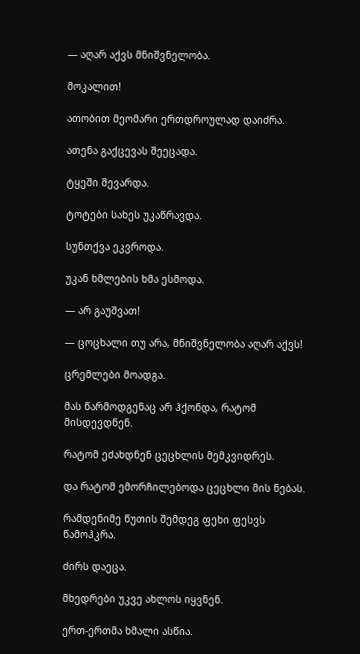— აღარ აქვს მნიშვნელობა.

მოკალით!

ათობით მეომარი ერთდროულად დაიძრა.

ათენა გაქცევას შეეცადა.

ტყეში შევარდა.

ტოტები სახეს უკაწრავდა.

სუნთქვა ეკვროდა.

უკან ხმლების ხმა ესმოდა.

— არ გაუშვათ!

— ცოცხალი თუ არა, მნიშვნელობა აღარ აქვს!

ცრემლები მოადგა.

მას წარმოდგენაც არ ჰქონდა, რატომ მისდევდნენ.

რატომ ეძახდნენ ცეცხლის მემკვიდრეს.

და რატომ ემორჩილებოდა ცეცხლი მის ნებას.

რამდენიმე წუთის შემდეგ ფეხი ფესვს წამოჰკრა.

ძირს დაეცა.

მხედრები უკვე ახლოს იყვნენ.

ერთ-ერთმა ხმალი ასწია.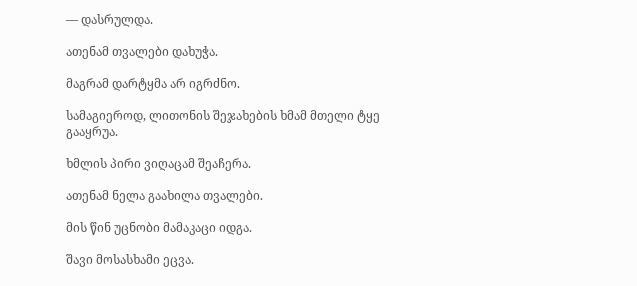— დასრულდა.

ათენამ თვალები დახუჭა.

მაგრამ დარტყმა არ იგრძნო.

სამაგიეროდ, ლითონის შეჯახების ხმამ მთელი ტყე გააყრუა.

ხმლის პირი ვიღაცამ შეაჩერა.

ათენამ ნელა გაახილა თვალები.

მის წინ უცნობი მამაკაცი იდგა.

შავი მოსასხამი ეცვა.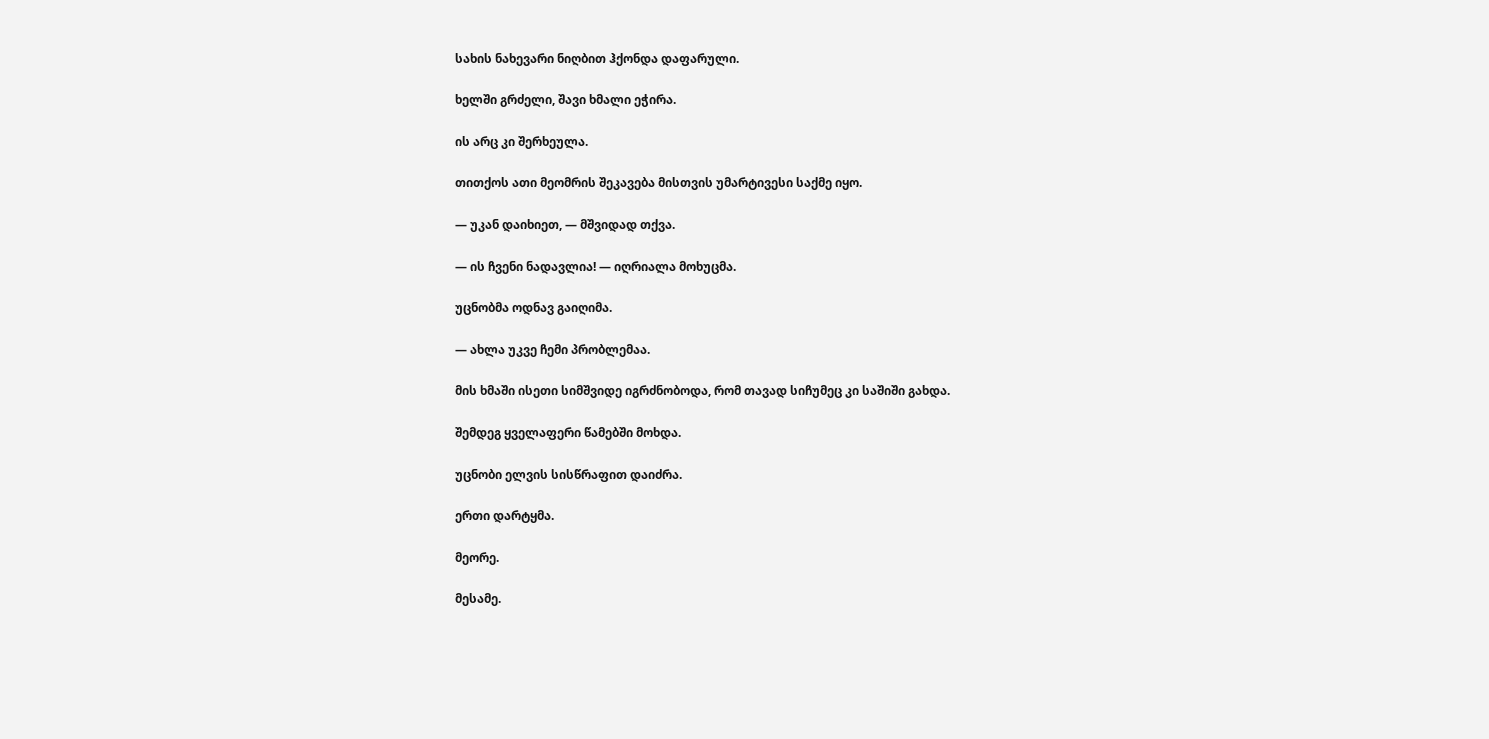სახის ნახევარი ნიღბით ჰქონდა დაფარული.

ხელში გრძელი, შავი ხმალი ეჭირა.

ის არც კი შერხეულა.

თითქოს ათი მეომრის შეკავება მისთვის უმარტივესი საქმე იყო.

— უკან დაიხიეთ, — მშვიდად თქვა.

— ის ჩვენი ნადავლია! — იღრიალა მოხუცმა.

უცნობმა ოდნავ გაიღიმა.

— ახლა უკვე ჩემი პრობლემაა.

მის ხმაში ისეთი სიმშვიდე იგრძნობოდა, რომ თავად სიჩუმეც კი საშიში გახდა.

შემდეგ ყველაფერი წამებში მოხდა.

უცნობი ელვის სისწრაფით დაიძრა.

ერთი დარტყმა.

მეორე.

მესამე.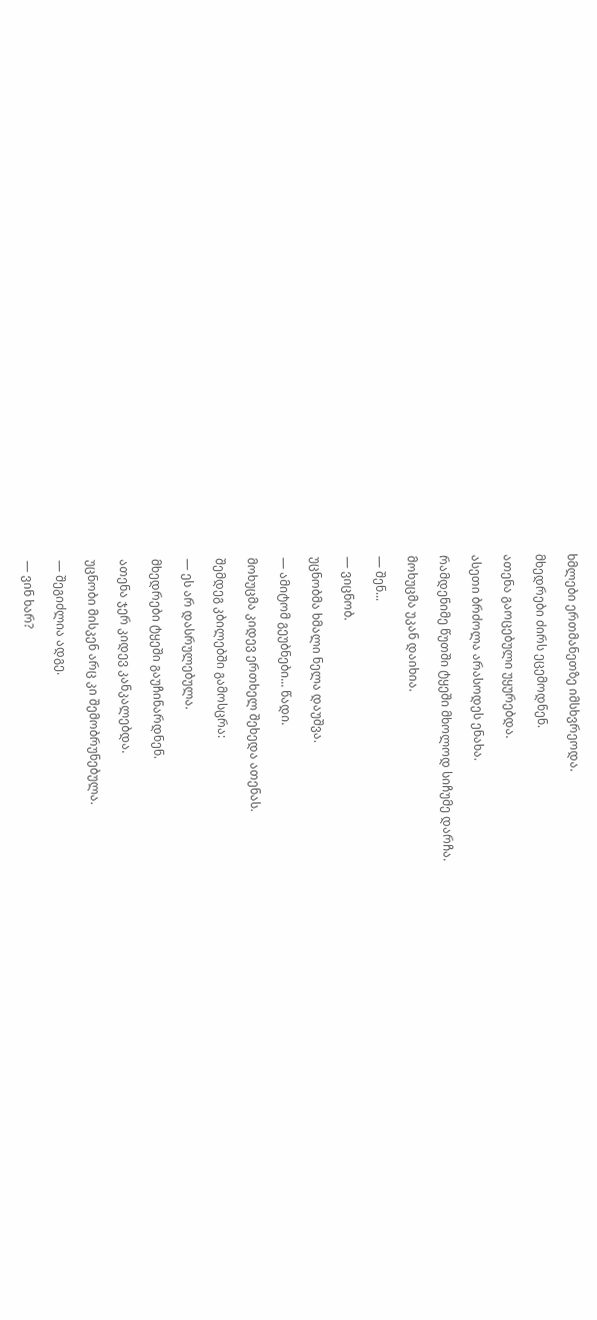ხმლები ერთმანეთზე იმსხვრეოდა.

მხედრები ძირს ეცემოდნენ.

ათენა გაოცებული უყურებდა.

ასეთი ბრძოლა არასოდეს ენახა.

რამდენიმე წუთში ტყეში მხოლოდ სიჩუმე დარჩა.

მოხუცმა უკან დაიხია.

— შენ...

— ვიცნობ.

უცნობმა ხმალი ნელა დაუშვა.

— ამიტომ გეუბნები... წადი.

მოხუცმა კიდევ ერთხელ შეხედა ათენას.

შემდეგ კბილებში გამოსცრა:

— ეს არ დასრულებულა.

მხედრები ტყეში გაუჩინარდნენ.

ათენა ჯერ კიდევ კანკალებდა.

უცნობი მისკენ არც კი შემობრუნებულა.

— შეგიძლია ადგე.

— ვინ ხარ?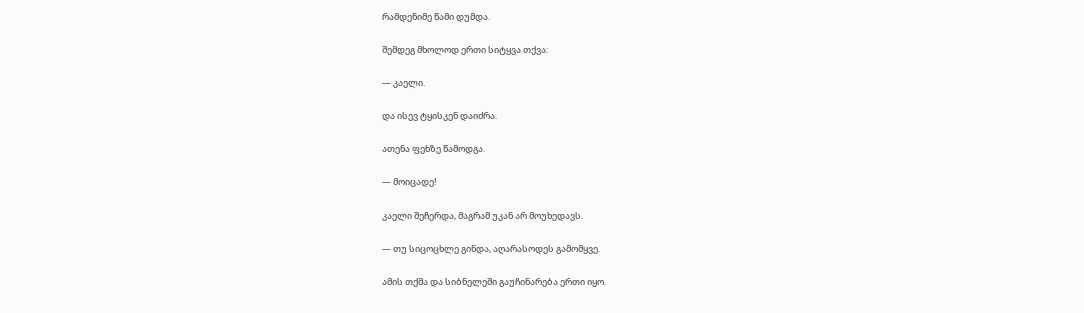რამდენიმე წამი დუმდა.

შემდეგ მხოლოდ ერთი სიტყვა თქვა:

— კაელი.

და ისევ ტყისკენ დაიძრა.

ათენა ფეხზე წამოდგა.

— მოიცადე!

კაელი შეჩერდა, მაგრამ უკან არ მოუხედავს.

— თუ სიცოცხლე გინდა, აღარასოდეს გამომყვე.

ამის თქმა და სიბნელეში გაუჩინარება ერთი იყო.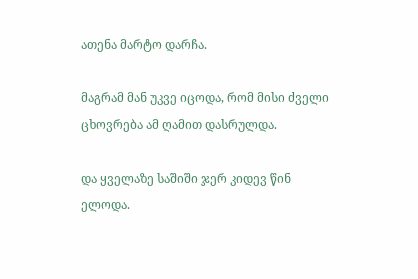ათენა მარტო დარჩა.

მაგრამ მან უკვე იცოდა, რომ მისი ძველი ცხოვრება ამ ღამით დასრულდა.

და ყველაზე საშიში ჯერ კიდევ წინ ელოდა.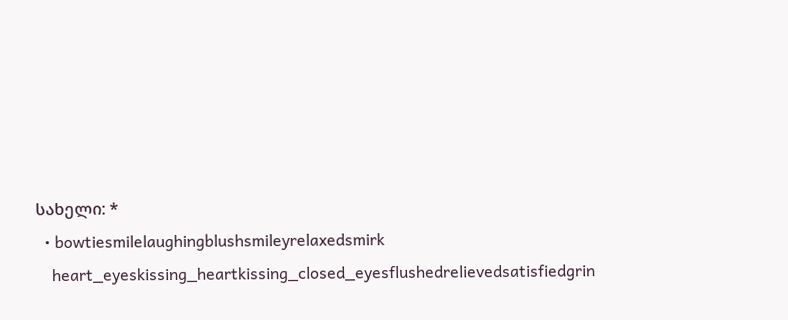სახელი: *
  • bowtiesmilelaughingblushsmileyrelaxedsmirk
    heart_eyeskissing_heartkissing_closed_eyesflushedrelievedsatisfiedgrin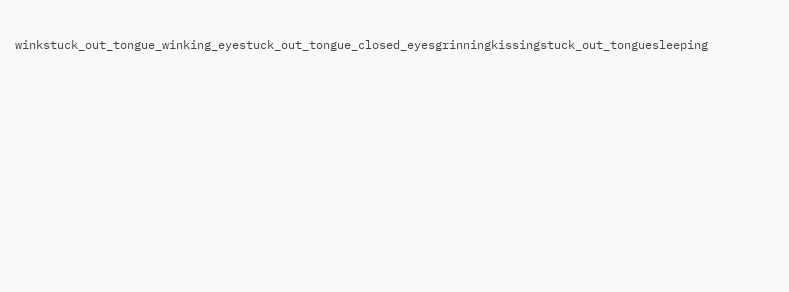winkstuck_out_tongue_winking_eyestuck_out_tongue_closed_eyesgrinningkissingstuck_out_tonguesleeping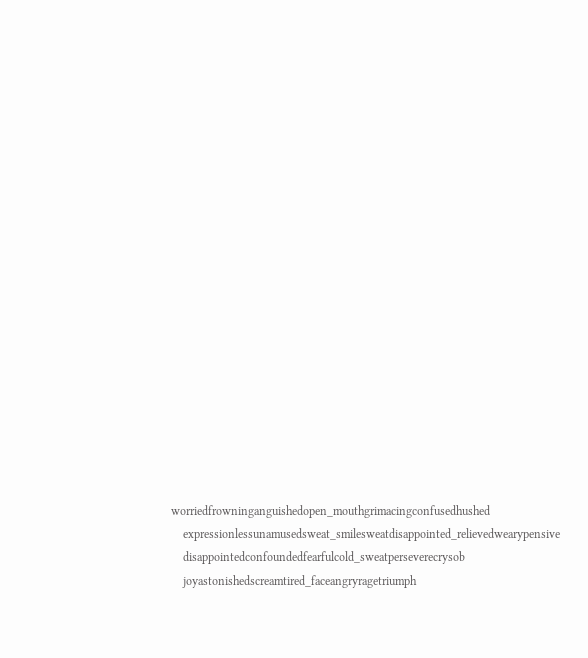worriedfrowninganguishedopen_mouthgrimacingconfusedhushed
    expressionlessunamusedsweat_smilesweatdisappointed_relievedwearypensive
    disappointedconfoundedfearfulcold_sweatperseverecrysob
    joyastonishedscreamtired_faceangryragetriumph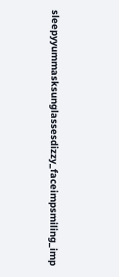sleepyyummasksunglassesdizzy_faceimpsmiling_imp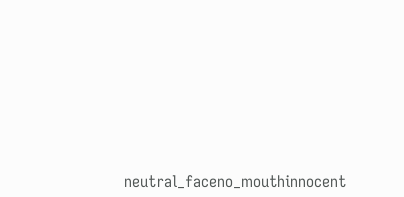neutral_faceno_mouthinnocent